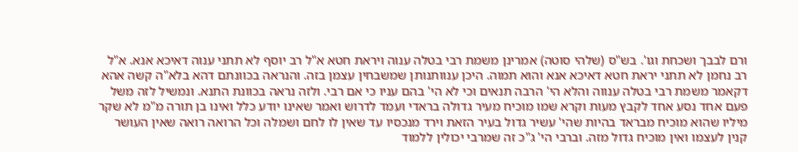ורם לבבך ושכחת וגו'. בש"ס (שלהי סוטה) אמרינן משמת רבי בטלה ענוה ויראת חטא א"ל רב יוסף לא תתני ענוה דאיכא אנא. א"ל רב נחמן לא תתני יראת חטא דאיכא אנא והוא תמוה. היכן ענוותנותן שמשבחין עצמן בזה. והנראה בכוונתם דהא בלא"ה קשה אהא דקאמר משמת רבי בטלה ענווה והלא הי' הרבה תנאים וכי לא הי' בהם עניו כי אם רבי. ולזה נראה בכוונת התנא. ונמשיל לזה משל פעם אחד נסע אחד לקבץ מעות וקרא שמו מוכיח מעיר גדולה בראדי ועמד לדרוש ואמר שאינו יודע כלל ואינו בן תורה מ"מ לא שקר מיליו שהוא מוכיח מבראד בהיות שהי' עשיר גדול בעיר הזאת וירד מנכסיו עד שאין לו לחם ושמלה וכל הרואה רואה שאין העושר קנין לעצמו ואין מוכיח גדול מזה. וברבי הי' ג"כ זה שמרבי יכולין ללמוד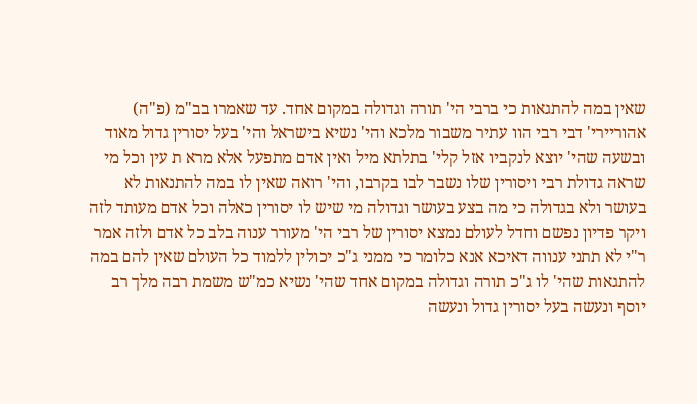שאין במה להתגאות כי ברבי הי' תורה וגדולה במקום אחד. עד שאמרו בב"מ (פ"ה) אהוריירי' דבי רבי הוו עתיר משבור מלכא והי' נשיא בישראל והי' בעל יסורין גדול מאוד ובשעה שהי' יוצא לנקביו אזל קלי' בתלתא מיל ואין אדם מתפעל אלא מרא ת עין וכל מי שראה גדולת רבי ויסורין שלו נשבר לבו בקרבו, והי' רואה שאין לו במה להתנאות לא בעושר ולא בגדולה כי מה בצע בעושר וגדולה מי שיש לו יסורין כאלה וכל אדם מעותד לזה ויקר פדיון נפשם וחדל לעולם נמצא יסורין של רבי הי' מעורר ענוה בלב כל אדם ולזה אמר ר"י לא תתני ענווה דאיכא אנא כלומר כי ממני ג"כ יכולין ללמוד כל העולם שאין להם במה להתגאות שהי' לו ג"כ תורה וגדולה במקום אחד שהי' נשיא כמ"ש משמת רבה מלך רב יוסף ונעשה בעל יסורין גדול ונעשה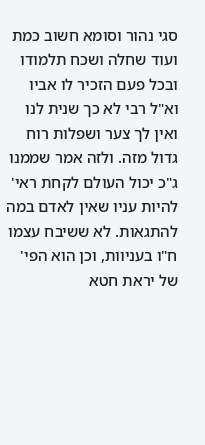סגי נהור וסומא חשוב כמת ועוד שחלה ושכח תלמודו ובכל פעם הזכיר לו אביו וא"ל רבי לא כך שנית לנו ואין לך צער ושפלות רוח גדול מזה. ולזה אמר שממנו ג"כ יכול העולם לקחת ראי' להיות עניו שאין לאדם במה להתגאות. לא ששיבח עצמו ח"ו בעניוות, וכן הוא הפי' של יראת חטא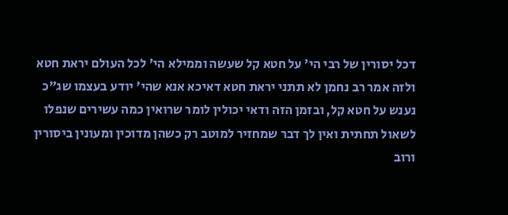דכל יסורין של רבי הי' על חטא קל שעשה וממילא הי' לכל העולם יראת חטא ולזה אמר רב נחמן לא תתני יראת חטא דאיכא אנא שהי' יודע בעצמו שג"כ נענש על חטא קל, ובזמן הזה ודאי יכולין לומר שרואין כמה עשירים שנפלו לשאול תחתית ואין לך דבר שמחזיר למוטב רק כשהן מדוכין ומעונין ביסורין ורוב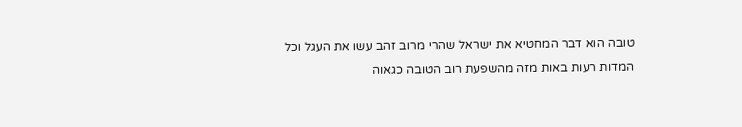טובה הוא דבר המחטיא את ישראל שהרי מרוב זהב עשו את העגל וכל המדות רעות באות מזה מהשפעת רוב הטובה כגאוה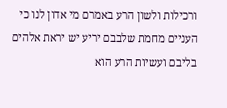ורכילות ולשון הרע באמרם מי אדון לנו כי העניים מחמת שלבבם יריע יש יראת אלהים בליבם ועשיות הרע הוא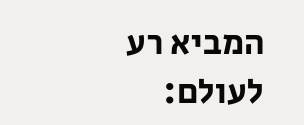המביא רע לעולם: